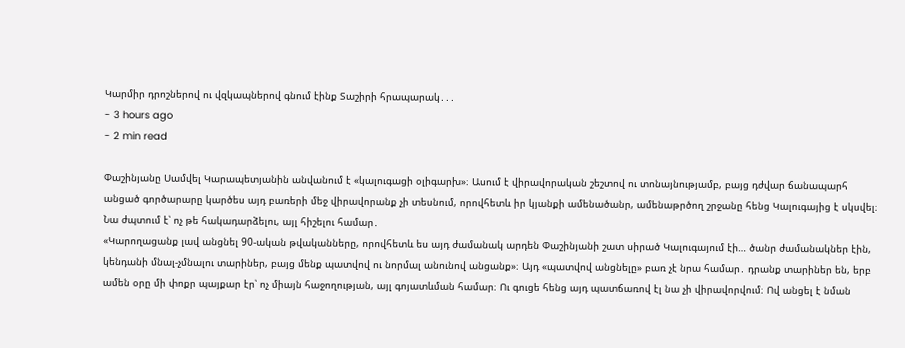Կարմիր դրոշներով ու վզկապներով գնում էինք Տաշիրի հրապարակ․․․
- 3 hours ago
- 2 min read

Փաշինյանը Սամվել Կարապետյանին անվանում է «կալուգացի օլիգարխ»։ Ասում է վիրավորական շեշտով ու տոնայնությամբ, բայց դժվար ճանապարհ անցած գործարարը կարծես այդ բառերի մեջ վիրավորանք չի տեսնում, որովհետև իր կյանքի ամենածանր, ամենաթրծող շրջանը հենց Կալուգայից է սկսվել։ Նա ժպտում է՝ ոչ թե հակադարձելու, այլ հիշելու համար․
«Կարողացանք լավ անցնել 90-ական թվականները, որովհետև ես այդ ժամանակ արդեն Փաշինյանի շատ սիրած Կալուգայում էի… ծանր ժամանակներ էին, կենդանի մնալ-չմնալու տարիներ, բայց մենք պատվով ու նորմալ անունով անցանք»։ Այդ «պատվով անցնելը» բառ չէ նրա համար․ դրանք տարիներ են, երբ ամեն օրը մի փոքր պայքար էր՝ ոչ միայն հաջողության, այլ գոյատևման համար։ Ու գուցե հենց այդ պատճառով էլ նա չի վիրավորվում։ Ով անցել է նման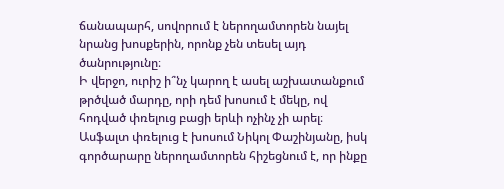ճանապարհ, սովորում է ներողամտորեն նայել նրանց խոսքերին, որոնք չեն տեսել այդ ծանրությունը։
Ի վերջո, ուրիշ ի՞նչ կարող է ասել աշխատանքում թրծված մարդը, որի դեմ խոսում է մեկը, ով հոդված փռելուց բացի երևի ոչինչ չի արել։ Ասֆալտ փռելուց է խոսում Նիկոլ Փաշինյանը, իսկ գործարարը ներողամտորեն հիշեցնում է, որ ինքը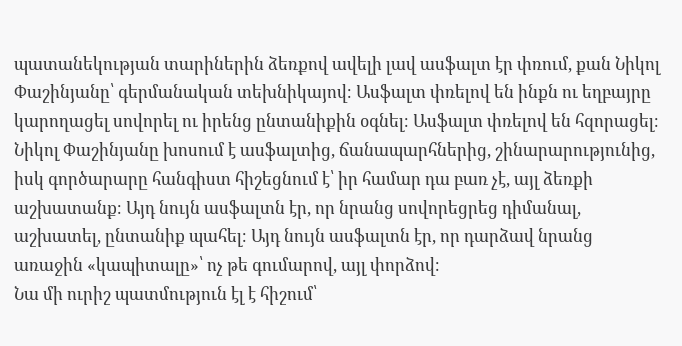պատանեկության տարիներին ձեռքով ավելի լավ ասֆալտ էր փռում, քան Նիկոլ Փաշինյանը՝ գերմանական տեխնիկայով։ Ասֆալտ փռելով են ինքն ու եղբայրը կարողացել սովորել ու իրենց ընտանիքին օգնել։ Ասֆալտ փռելով են հզորացել։ Նիկոլ Փաշինյանը խոսում է ասֆալտից, ճանապարհներից, շինարարությունից, իսկ գործարարը հանգիստ հիշեցնում է՝ իր համար դա բառ չէ, այլ ձեռքի աշխատանք։ Այդ նույն ասֆալտն էր, որ նրանց սովորեցրեց դիմանալ, աշխատել, ընտանիք պահել։ Այդ նույն ասֆալտն էր, որ դարձավ նրանց առաջին «կապիտալը»՝ ոչ թե գումարով, այլ փորձով։
Նա մի ուրիշ պատմություն էլ է հիշում՝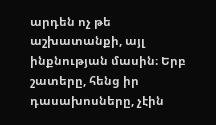արդեն ոչ թե աշխատանքի, այլ ինքնության մասին։ Երբ շատերը, հենց իր դասախոսները, չէին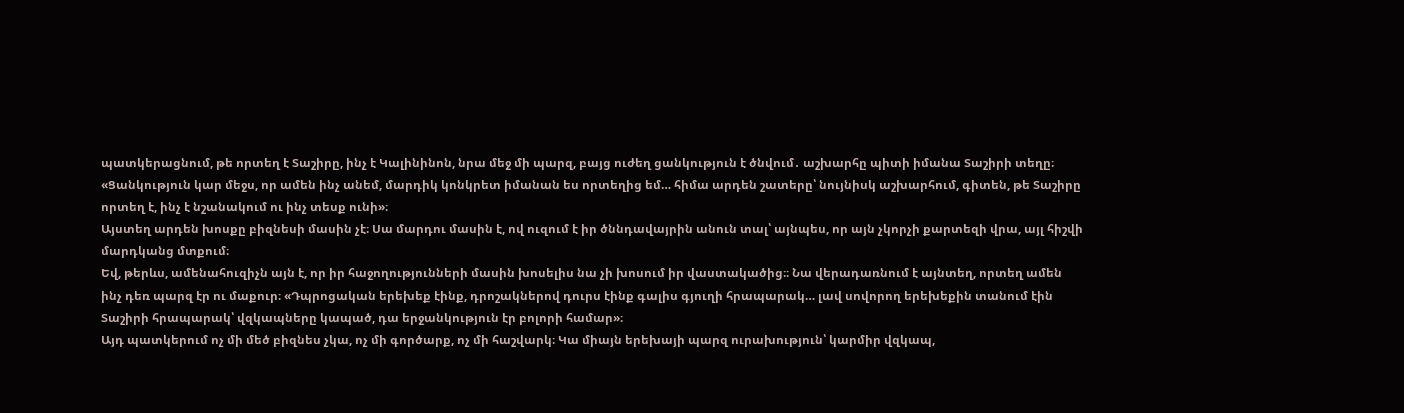պատկերացնում, թե որտեղ է Տաշիրը, ինչ է Կալինինոն, նրա մեջ մի պարզ, բայց ուժեղ ցանկություն է ծնվում․ աշխարհը պիտի իմանա Տաշիրի տեղը։ «Ցանկություն կար մեջս, որ ամեն ինչ անեմ, մարդիկ կոնկրետ իմանան ես որտեղից եմ… հիմա արդեն շատերը՝ նույնիսկ աշխարհում, գիտեն, թե Տաշիրը որտեղ է, ինչ է նշանակում ու ինչ տեսք ունի»։
Այստեղ արդեն խոսքը բիզնեսի մասին չէ։ Սա մարդու մասին է, ով ուզում է իր ծննդավայրին անուն տալ՝ այնպես, որ այն չկորչի քարտեզի վրա, այլ հիշվի մարդկանց մտքում։
Եվ, թերևս, ամենահուզիչն այն է, որ իր հաջողությունների մասին խոսելիս նա չի խոսում իր վաստակածից։։ Նա վերադառնում է այնտեղ, որտեղ ամեն ինչ դեռ պարզ էր ու մաքուր։ «Դպրոցական երեխեք էինք, դրոշակներով դուրս էինք գալիս գյուղի հրապարակ… լավ սովորող երեխեքին տանում էին Տաշիրի հրապարակ՝ վզկապները կապած, դա երջանկություն էր բոլորի համար»։
Այդ պատկերում ոչ մի մեծ բիզնես չկա, ոչ մի գործարք, ոչ մի հաշվարկ։ Կա միայն երեխայի պարզ ուրախություն՝ կարմիր վզկապ,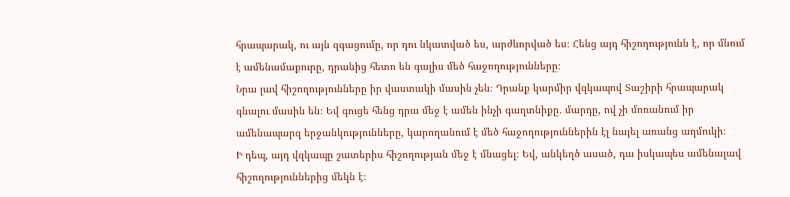հրապարակ, ու այն զգացումը, որ դու նկատված ես, արժևորված ես։ Հենց այդ հիշողությունն է, որ մնում է ամենամաքուրը, դրանից հետո են գալիս մեծ հաջողությունները։
Նրա լավ հիշողությունները իր վաստակի մասին չեն։ Դրանք կարմիր վզկապով Տաշիրի հրապարակ գնալու մասին են։ Եվ գուցե հենց դրա մեջ է ամեն ինչի գաղտնիքը․ մարդը, ով չի մոռանում իր ամենապարզ երջանկությունները, կարողանում է մեծ հաջողություններին էլ նայել առանց աղմուկի։
Ի դեպ, այդ վզկապը շատերիս հիշողության մեջ է մնացել։ Եվ, անկեղծ ասած, դա իսկապես ամենալավ հիշողություններից մեկն է։